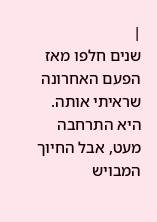|
שנים חלפו מאז הפעם האחרונה שראיתי אותה.
היא התרחבה מעט, אבל החיוך המבויש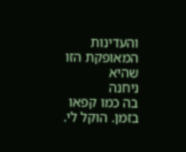והעדינות המאופקת הזו שהיא
ניחנה
בה כמו קפאו בזמן. הוקל לי.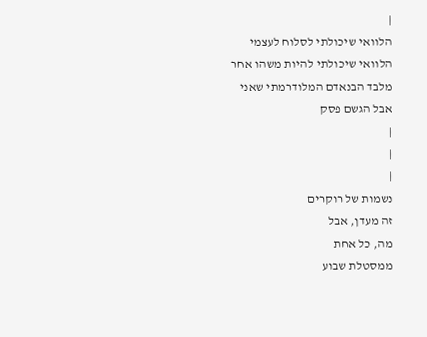|
הלוואי שיכולתי לסלוח לעצמי
הלוואי שיכולתי להיות משהו אחר
מלבד הבנאדם המלודרמתי שאני
אבל הגשם פסק
|
|
|
נשמות של רוקרים
זה מעדן, אבל
מה, כל אחת
ממסטלת שבוע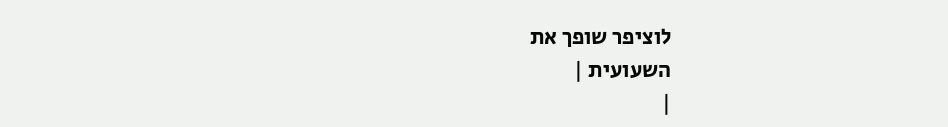לוציפר שופך את
השעועית |
|